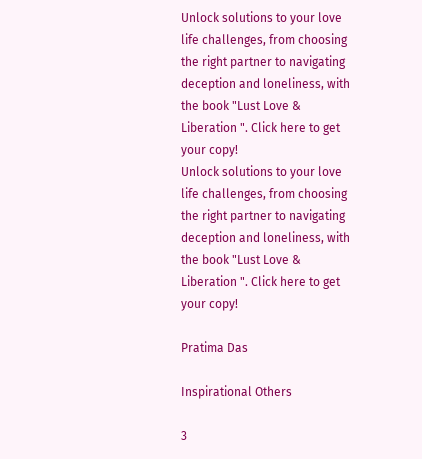Unlock solutions to your love life challenges, from choosing the right partner to navigating deception and loneliness, with the book "Lust Love & Liberation ". Click here to get your copy!
Unlock solutions to your love life challenges, from choosing the right partner to navigating deception and loneliness, with the book "Lust Love & Liberation ". Click here to get your copy!

Pratima Das

Inspirational Others

3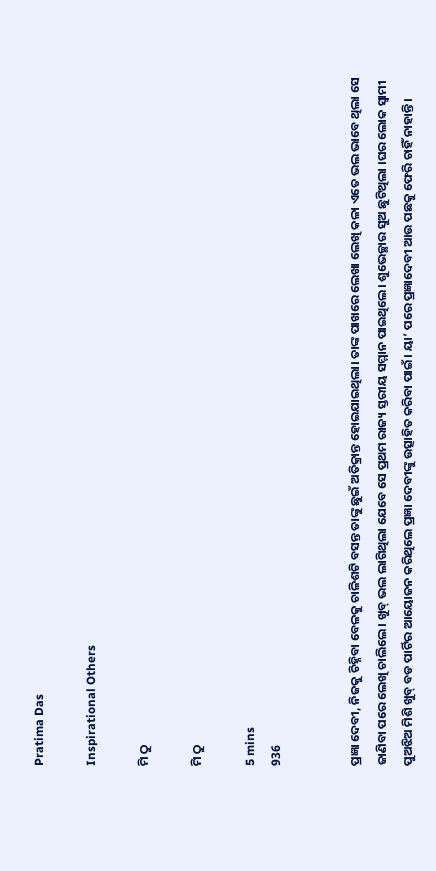Pratima Das

Inspirational Others

ମି ଠୁ

ମି ଠୁ

5 mins
936


ପ୍ରଜ୍ଞା ଦେବୀ, ନିଜକୁ ଚିହ୍ନିବା ବେଳକୁ ଚାଳିଶଟି ବସନ୍ତ ତାଙ୍କୁ ଛୁଇଁ ଅତିକ୍ରାନ୍ତ ହୋଇଯାଇଥିଲା। ତାଙ୍କ ପାଖରେ ଲେଖା ଲେଖି କଳା ଏତେ ଭଲ ଭାବେ ଥିଲା ସେ ଜାଣିବା ପରେ ଲେଖି ଚାଲିଲେ। ଖୁବ୍ ଭଲ ଲାଗିଥିଲା ଯେବେ ସେ ପ୍ରଥମ ରାଜ୍ୟ ସ୍ତରୀୟ ସମ୍ମାନ ପାଇଥିଲେ। ଶୁଭେଚ୍ଛାର ସୁଅ ଛୁଟିଥିଲା ।ଘର ଲୋକ ସ୍ବାମୀ ପୁଅଝିଅ ମିଶି ଖୁବ୍ ବଡ ପାର୍ଟିର ଆୟୋଜନ କରିଥିଲେ ପ୍ରଜ୍ଞା ଦେବୀଙ୍କୁ ଉତ୍ସାହିତ କରିବା ପାଇଁ। ୟା’ ପରେ ପ୍ରଜ୍ଞାଦେବୀ ଆଉ ପଛକୁ ଫେରି ଚାହିଁ ନାହାନ୍ତି।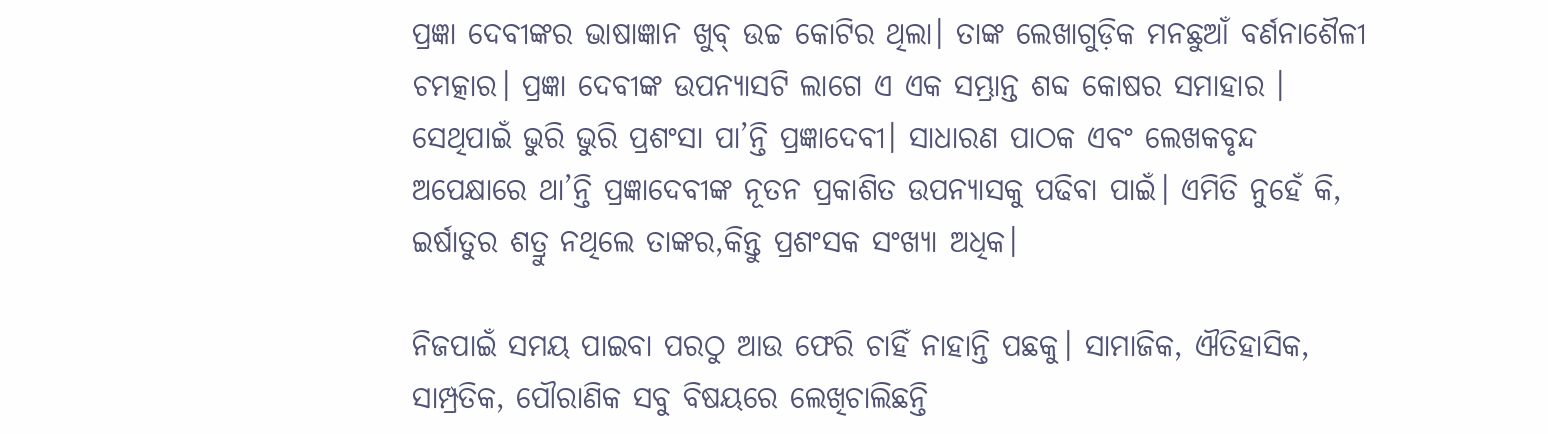ପ୍ରଜ୍ଞା ଦେବୀଙ୍କର ଭାଷାଜ୍ଞାନ ଖୁବ୍ ଉଚ୍ଚ କୋଟିର ଥିଲା। ତାଙ୍କ ଲେଖାଗୁଡ଼ିକ ମନଛୁଆଁ ବର୍ଣନାଶୈଳୀ ଚମତ୍କାର। ପ୍ରଜ୍ଞା ଦେବୀଙ୍କ ଉପନ୍ୟାସଟି ଲାଗେ ଏ ଏକ ସମ୍ଭ୍ରାନ୍ତ ଶବ୍ଦ କୋଷର ସମାହାର । ସେଥିପାଇଁ ଭୁରି ଭୁରି ପ୍ରଶଂସା ପା’ନ୍ତି ପ୍ରଜ୍ଞାଦେବୀ। ସାଧାରଣ ପାଠକ ଏବଂ ଲେଖକବୃନ୍ଦ ଅପେକ୍ଷାରେ ଥା’ନ୍ତି ପ୍ରଜ୍ଞାଦେବୀଙ୍କ ନୂତନ ପ୍ରକାଶିତ ଉପନ୍ୟାସକୁ ପଢିବା ପାଇଁ। ଏମିତି ନୁହେଁ କି, ଇର୍ଷାତୁର ଶତ୍ରୁ ନଥିଲେ ତାଙ୍କର,କିନ୍ତୁ ପ୍ରଶଂସକ ସଂଖ୍ୟା ଅଧିକ।

ନିଜପାଇଁ ସମୟ ପାଇବା ପରଠୁ ଆଉ ଫେରି ଚାହିଁ ନାହାନ୍ତି ପଛକୁ। ସାମାଜିକ, ଐତିହାସିକ, ସାମ୍ପ୍ରତିକ, ପୌରାଣିକ ସବୁ ବିଷୟରେ ଲେଖିଚାଲିଛନ୍ତି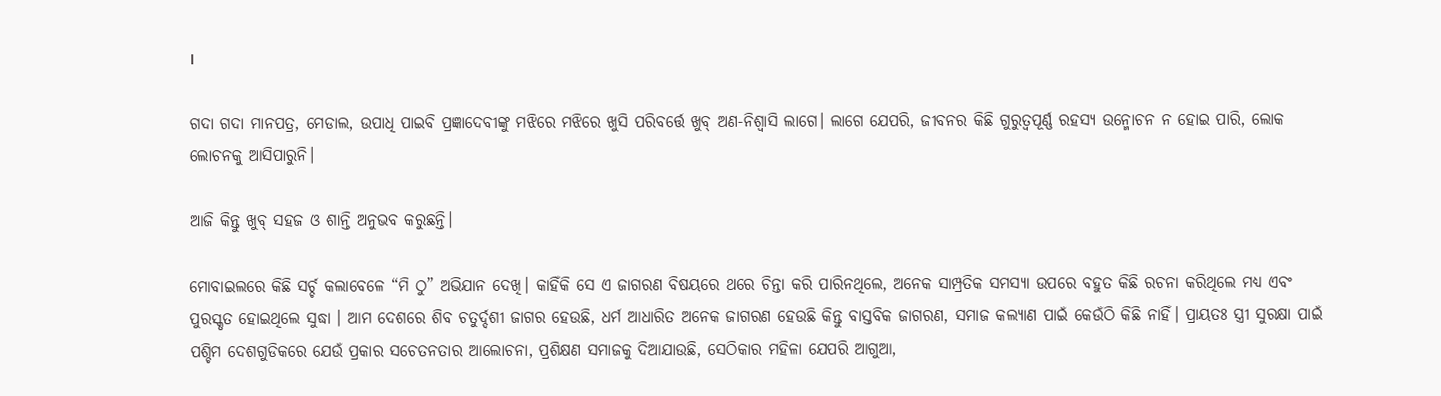।

ଗଦା ଗଦା ମାନପତ୍ର, ମେଡାଲ, ଉପାଧି ପାଇବି ପ୍ରଜ୍ଞାଦେବୀଙ୍କୁ ମଝିରେ ମଝିରେ ଖୁସି ପରିବର୍ତ୍ତେ ଖୁବ୍ ଅଣ-ନିଶ୍ବାସି ଲାଗେ। ଲାଗେ ଯେପରି, ଜୀବନର କିଛି ଗୁରୁତ୍ବପୂର୍ଣ୍ଣ ରହସ୍ୟ ଉନ୍ମୋଚନ ନ ହୋଇ ପାରି, ଲୋକ ଲୋଚନକୁ ଆସିପାରୁନି।

ଆଜି କିନ୍ତୁ ଖୁବ୍ ସହଜ ଓ ଶାନ୍ତି ଅନୁଭବ କରୁଛନ୍ତି।

ମୋବାଇଲରେ କିଛି ସର୍ଚ୍ଚ କଲାବେଳେ “ମି ଠୁ” ଅଭିଯାନ ଦେଖି। କାହିଁକି ସେ ଏ ଜାଗରଣ ବିଷୟରେ ଥରେ ଚିନ୍ତା କରି ପାରିନଥିଲେ, ଅନେକ ସାମ୍ପ୍ରତିକ ସମସ୍ୟା ଉପରେ ବହୁତ କିଛି ରଚନା କରିଥିଲେ ମଧ୍ୟ ଏବଂ ପୁରସ୍କୃତ ହୋଇଥିଲେ ସୁଦ୍ଧା । ଆମ ଦେଶରେ ଶିବ ଚତୁର୍ଦ୍ଦଶୀ ଜାଗର ହେଉଛି, ଧର୍ମ ଆଧାରିତ ଅନେକ ଜାଗରଣ ହେଉଛି କିନ୍ତୁ ବାସ୍ତବିକ ଜାଗରଣ, ସମାଜ କଲ୍ୟାଣ ପାଇଁ କେଉଁଠି କିଛି ନାହିଁ। ପ୍ରାୟତଃ ସ୍ତ୍ରୀ ସୁରକ୍ଷା ପାଇଁ ପଶ୍ଚିମ ଦେଶଗୁଡିକରେ ଯେଉଁ ପ୍ରକାର ସଚେତନତାର ଆଲୋଚନା, ପ୍ରଶିକ୍ଷଣ ସମାଜକୁ ଦିଆଯାଉଛି, ସେଠିକାର ମହିଳା ଯେପରି ଆଗୁଆ,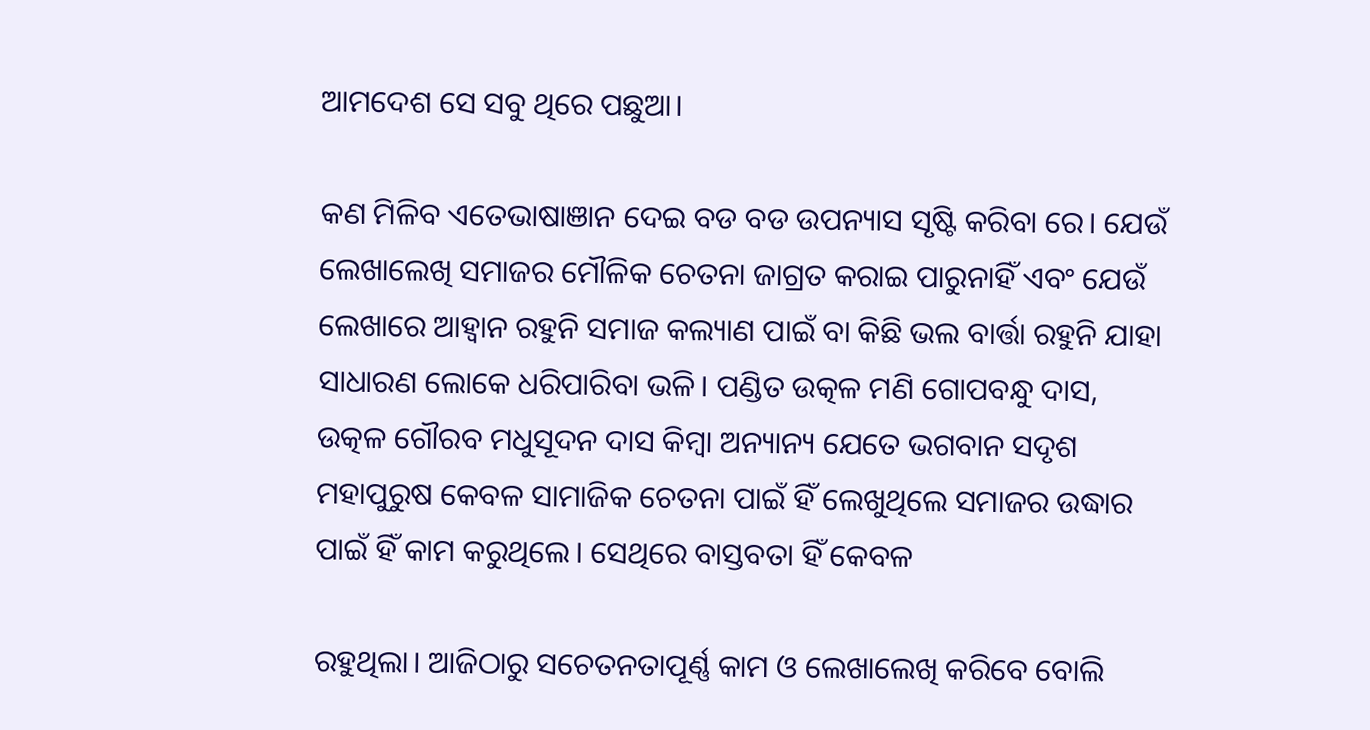ଆମଦେଶ ସେ ସବୁ ଥିରେ ପଛୁଆ।

କଣ ମିଳିବ ଏତେଭାଷାଞାନ ଦେଇ ବଡ ବଡ ଉପନ୍ୟାସ ସୃଷ୍ଟି କରିବା ରେ। ଯେଉଁ ଲେଖାଲେଖି ସମାଜର ମୌଳିକ ଚେତନା ଜାଗ୍ରତ କରାଇ ପାରୁନାହିଁ ଏବଂ ଯେଉଁ ଲେଖାରେ ଆହ୍ବାନ ରହୁନି ସମାଜ କଲ୍ୟାଣ ପାଇଁ ବା କିଛି ଭଲ ବାର୍ତ୍ତା ରହୁନି ଯାହା ସାଧାରଣ ଲୋକେ ଧରିପାରିବା ଭଳି। ପଣ୍ଡିତ ଉତ୍କଳ ମଣି ଗୋପବନ୍ଧୁ ଦାସ, ଉତ୍କଳ ଗୌରବ ମଧୁସୂଦନ ଦାସ କିମ୍ବା ଅନ୍ୟାନ୍ୟ ଯେତେ ଭଗବାନ ସଦୃଶ ମହାପୁରୁଷ କେବଳ ସାମାଜିକ ଚେତନା ପାଇଁ ହିଁ ଲେଖୁଥିଲେ ସମାଜର ଉଦ୍ଧାର ପାଇଁ ହିଁ କାମ କରୁଥିଲେ। ସେଥିରେ ବାସ୍ତବତା ହିଁ କେବଳ

ରହୁଥିଲା। ଆଜିଠାରୁ ସଚେତନତାପୂର୍ଣ୍ଣ କାମ ଓ ଲେଖାଲେଖି କରିବେ ବୋଲି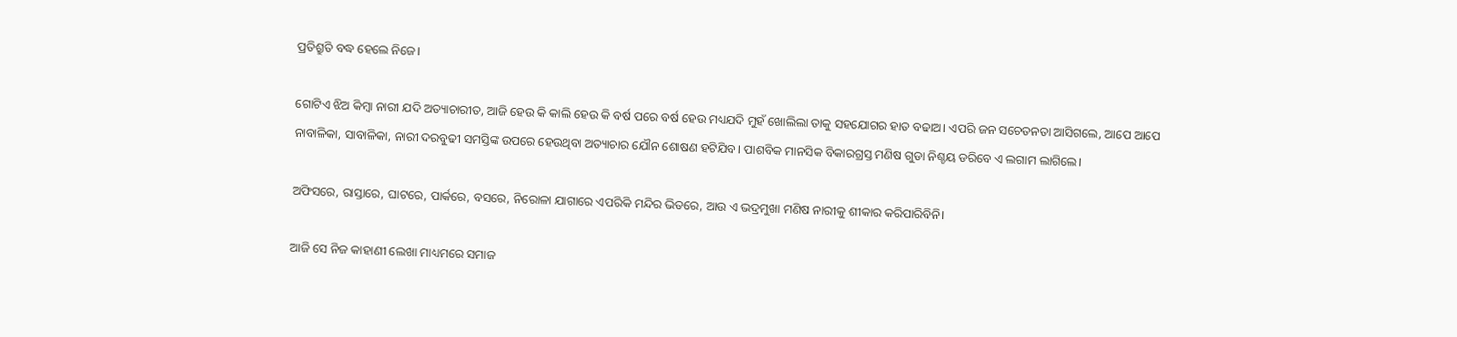ପ୍ରତିଶ୍ରୁତି ବଦ୍ଧ ହେଲେ ନିଜେ।

ଗୋଟିଏ ଝିଅ କିମ୍ବା ନାରୀ ଯଦି ଅତ୍ୟାଚାରୀତ, ଆଜି ହେଉ କି କାଲି ହେଉ କି ବର୍ଷ ପରେ ବର୍ଷ ହେଉ ମଧ୍ୟଯଦି ମୁହଁ ଖୋଲିଲା ତାକୁ ସହଯୋଗର ହାତ ବଢାଅ। ଏପରି ଜନ ସଚେତନତା ଆସିଗଲେ, ଆପେ ଆପେ ନାବାଳିକା, ସାବାଳିକା, ନାରୀ ଦରବୁଢୀ ସମସ୍ତିଙ୍କ ଉପରେ ହେଉଥିବା ଅତ୍ୟାଚାର ଯୌନ ଶୋଷଣ ହଟିଯିବ। ପାଶବିକ ମାନସିକ ବିକାରଗ୍ରସ୍ତ ମଣିଷ ଗୁଡା ନିଶ୍ଚୟ ଡରିବେ ଏ ଲଗାମ ଲାଗିଲେ।

ଅଫିସରେ, ରାସ୍ତାରେ, ଘାଟରେ, ପାର୍କରେ, ବସରେ, ନିରୋଳା ଯାଗାରେ ଏପରିକି ମନ୍ଦିର ଭିତରେ, ଆଉ ଏ ଭଦ୍ରମୁଖା ମଣିଷ ନାରୀକୁ ଶୀକାର କରିପାରିବିନି।

ଆଜି ସେ ନିଜ କାହାଣୀ ଲେଖା ମାଧ୍ୟମରେ ସମାଜ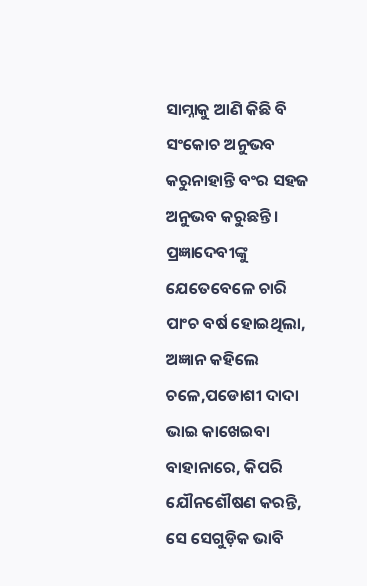ସାମ୍ନାକୁ ଆଣି କିଛି ବି ସଂକୋଚ ଅନୁଭବ କରୁନାହାନ୍ତି ବଂର ସହଜ ଅନୁଭବ କରୁଛନ୍ତି । ପ୍ରଜ୍ଞାଦେବୀଙ୍କୁ ଯେତେବେଳେ ଚାରି ପାଂଚ ବର୍ଷ ହୋଇଥିଲା, ଅଜ୍ଞାନ କହିଲେ ଚଳେ,ପଡୋଶୀ ଦାଦା ଭାଇ କାଖେଇବା ବାହାନାରେ, କିପରି ଯୌନଶୌଷଣ କରନ୍ତି, ସେ ସେଗୁଡ଼ିକ ଭାବି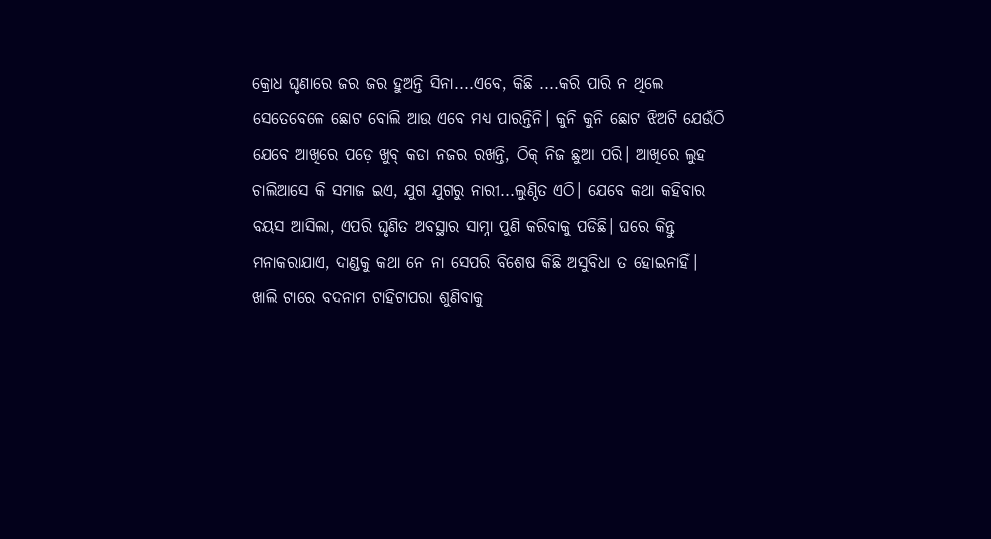କ୍ରୋଧ ଘୃଣାରେ ଜର ଜର ହୁଅନ୍ତି ସିନା....ଏବେ, କିଛି ....କରି ପାରି ନ ଥିଲେ ସେତେବେଳେ ଛୋଟ ବୋଲି ଆଉ ଏବେ ମଧ୍ୟ ପାରନ୍ତିନି। କୁନି କୁନି ଛୋଟ ଝିଅଟି ଯେଉଁଠି ଯେବେ ଆଖିରେ ପଡ଼େ ଖୁବ୍ କଡା ନଜର ରଖନ୍ତି, ଠିକ୍ ନିଜ ଛୁଆ ପରି। ଆଖିରେ ଲୁହ ଚାଲିଆସେ କି ସମାଜ ଇଏ, ଯୁଗ ଯୁଗରୁ ନାରୀ...ଲୁଣ୍ଠିତ ଏଠି। ଯେବେ କଥା କହିବାର ବୟସ ଆସିଲା, ଏପରି ଘୃଣିତ ଅବସ୍ଥାର ସାମ୍ନା ପୁଣି କରିବାକୁ ପଡିଛି। ଘରେ କିନ୍ତୁ ମନାକରାଯାଏ, ଦାଣ୍ଡକୁ କଥା ନେ ନା ସେପରି ବିଶେଷ କିଛି ଅସୁବିଧା ତ ହୋଇନାହିଁ। ଖାଲି ଟାରେ ବଦନାମ ଟାହିଟାପରା ଶୁଣିବାକୁ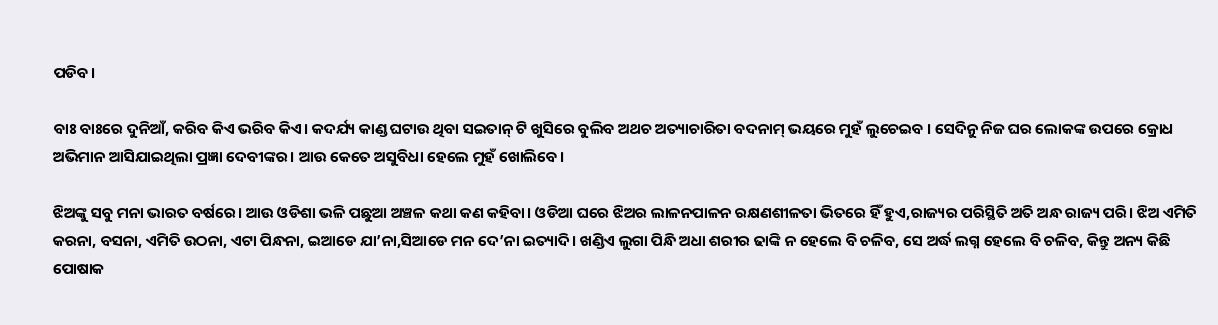ପଡିବ।

ବାଃ ବାଃରେ ଦୁନିଆଁ, କରିବ କିଏ ଭରିବ କିଏ। କଦର୍ଯ୍ୟ କାଣ୍ଡ ଘଟାଉ ଥିବା ସଇତାନ୍ ଟି ଖୁସିରେ ବୁଲିବ ଅଥଚ ଅତ୍ୟାଚାରିତା ବଦନାମ୍ ଭୟରେ ମୁହଁ ଲୁଚେଇବ । ସେଦିନୁ ନିଜ ଘର ଲୋକଙ୍କ ଉପରେ କ୍ରୋଧ ଅଭିମାନ ଆସିଯାଇଥିଲା ପ୍ରଜ୍ଞା ଦେବୀଙ୍କର। ଆଉ କେତେ ଅସୁବିଧା ହେଲେ ମୁହଁ ଖୋଲିବେ।

ଝିଅଙ୍କୁ ସବୁ ମନା ଭାରତ ବର୍ଷରେ। ଆଉ ଓଡିଶା ଭଳି ପଛୁଆ ଅଞ୍ଚଳ କଥା କଣ କହିବା। ଓଡିଆ ଘରେ ଝିଅର ଲାଳନପାଳନ ରକ୍ଷଣଶୀଳତା ଭିତରେ ହିଁ ହୁଏ,ରାଜ୍ୟର ପରିସ୍ଥିତି ଅତି ଅନ୍ଧ ରାଜ୍ୟ ପରି। ଝିଅ ଏମିତି କରନା, ବସନା, ଏମିତି ଉଠନା, ଏଟା ପିନ୍ଧନା, ଇଆଡେ ଯା’ନା,ସିଆଡେ ମନ ଦେ’ନା ଇତ୍ୟାଦି। ଖଣ୍ଡିଏ ଲୁଗା ପିନ୍ଧି ଅଧା ଶରୀର ଢାଙ୍କି ନ ହେଲେ ବି ଚଳିବ, ସେ ଅର୍ଦ୍ଧ ଲଗ୍ନ ହେଲେ ବି ଚଳିବ, କିନ୍ତୁ ଅନ୍ୟ କିଛି ପୋଷାକ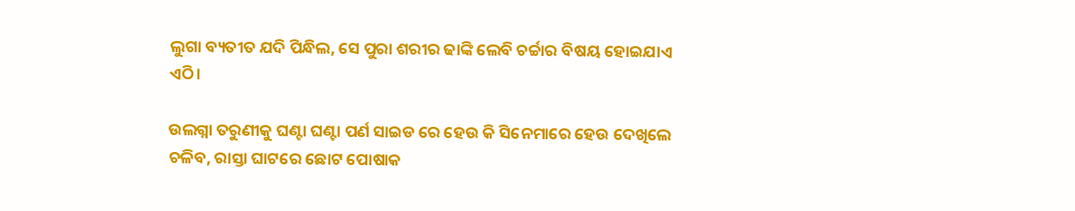ଲୁଗା ବ୍ୟତୀତ ଯଦି ପିନ୍ଧିଲ, ସେ ପୁରା ଶରୀର ଢାଙ୍କି ଲେବି ଚର୍ଚ୍ଚାର ବିଷୟ ହୋଇଯାଏ ଏଠି।

ଉଲଗ୍ନା ତରୁଣୀକୁ ଘଣ୍ଟା ଘଣ୍ଟା ପର୍ଣ ସାଇଡ ରେ ହେଉ କି ସିନେମାରେ ହେଉ ଦେଖିଲେ ଚଳିବ, ରାସ୍ତା ଘାଟରେ ଛୋଟ ପୋଷାକ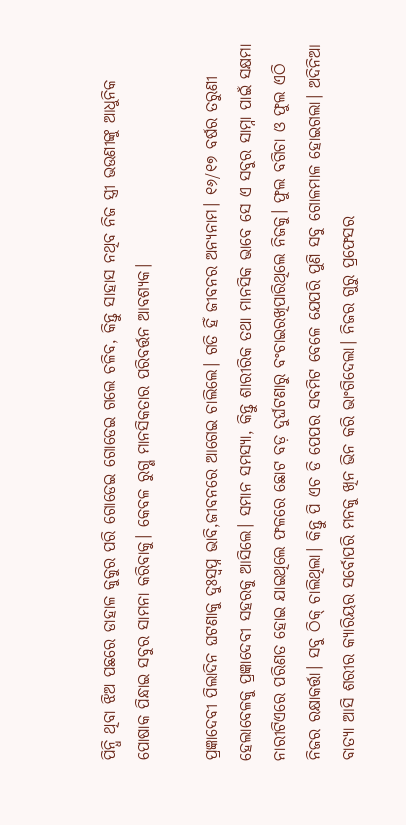ପିନ୍ଧି ଥିବା ଝିଅ ପଛରେ ଡାହାଳ କୁକୁର ପରି ଗୋଡେଇ ଗୋଡେଇ ଗଲେ ଚଳିବ, କିନ୍ତୁ ସାହାସ ନଥିବ ନିଜ ସ୍ତ୍ରୀ ଭଉଣୀଙ୍କୁ ଆଧୁନିକ ପୋଷାକ ପିନ୍ଧାଇ ସବୁର ସାମନା କରିବାକୁ। କେବଳ ରୁଗ୍ଣ ମାନସିକତାର ପରିବର୍ତ୍ତନ ଆବଶ୍ୟକ।

ପ୍ରଜ୍ଞାଦେବୀ ପିଲାଦିନ ଘଟଣାକୁ ଦୁଃସ୍ବପ୍ନ ଭାବି,ଜୀବନରେ ଆଗେଇ ଚାଲିଲେ। ଗତି ହିଁ ଜୀବନର ଅନ୍ୟନାମ। ୧୬/୧୭ ବର୍ଷର ତରୁଣୀ ହେଲାବେଳକୁ ପ୍ରଜ୍ଞାଦେବୀ ସହରକୁ ଆସିଲେ। ସମାନ ସମସ୍ୟା, କିନ୍ତୁ ଶାରୀରିକ ତଥା ମାନସିକ ଭାବେ ସେ ଏ ସବୁର ସାମ୍ନା ପାଇଁ ସକ୍ଷମା ନାରୀଟିଏରେ ପରିଣତ ହୋଇ ଯାଇଥିଲେ ଫଳରେ ଛୋଟ ବଡ଼ ଦୁର୍ଘଟଣାରୁ ବଂଚାଇରଖିପାରିଥିଲେ ନିଜକୁ। ଫୁଲ ବଗିଚା ଓ ଫୁଲ ଏଠି ନିଜର ରକ୍ଷାକର୍ତ୍ତା। ସବୁ ଠିକ୍ ଚାଲିଥିଲା। କିନ୍ତୁ ପି ଏଚ ଡି ପେପର ସବମିଟ ବେଳେ ଯେପରି ପୁଣି ସବୁ ଗୋଳମାଳ ହୋଇଗଲା। ଅଦିନିଆ ବାତ୍ୟା ଆସି ଶରୀର କ୍ୟାରିୟର ସର୍ବୋପରି ମନକୁ ଖିନ ଭିନ କରି ଭାଂଗିଦେଲା। ନିଜର ଗୁରୁ ପ୍ରଫେସର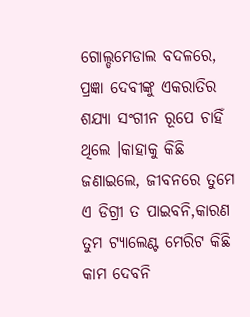ଗୋଲ୍ଡମେଡାଲ ବଦଳରେ, ପ୍ରଜ୍ଞା ଦେବୀଙ୍କୁ ଏକରାତିର ଶଯ୍ୟା ସଂଗୀନ ରୂପେ ଚାହିଁ ଥିଲେ ।କାହାକୁ କିଛି ଜଣାଇଲେ, ଜୀବନରେ ତୁମେ ଏ ଡିଗ୍ରୀ ତ ପାଇବନି,କାରଣ ତୁମ ଟ୍ୟାଲେଣ୍ଟ ମେରିଟ କିଛି କାମ ଦେବନି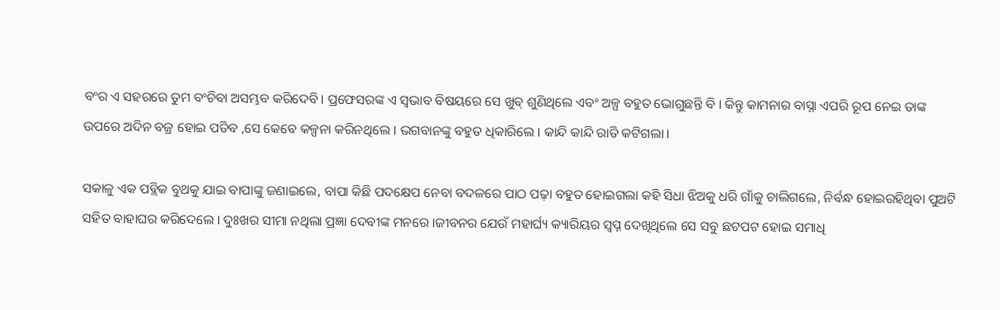ବଂର ଏ ସହରରେ ତୁମ ବଂଚିବା ଅସମ୍ଭବ କରିଦେବି। ପ୍ରଫେସରଙ୍କ ଏ ସ୍ବଭାବ ବିଷୟରେ ସେ ଖୁବ୍ ଶୁଣିଥିଲେ ଏବଂ ଅଳ୍ପ ବହୁତ ଭୋଗୁଛନ୍ତି ବି । କିନ୍ତୁ କାମନାର ବାସ୍ନା ଏପରି ରୂପ ନେଇ ତାଙ୍କ ଉପରେ ଅଦିନ ବଜ୍ର ହୋଇ ପଡିବ ,ସେ କେବେ କଳ୍ପନା କରିନଥିଲେ । ଭଗବାନଙ୍କୁ ବହୁତ ଧିକାରିଲେ। କାନ୍ଦି କାନ୍ଦି ରାତି କଟିଗଲା।

ସକାଳୁ ଏକ ପବ୍ଲିକ ବୁଥକୁ ଯାଇ ବାପାଙ୍କୁ ଜଣାଇଲେ, ବାପା କିଛି ପଦକ୍ଷେପ ନେବା ବଦଳରେ ପାଠ ପଢ଼ା ବହୁତ ହୋଇଗଲା କହି ସିଧା ଝିଅକୁ ଧରି ଗାଁକୁ ଚାଲିଗଲେ, ନିର୍ବନ୍ଧ ହୋଇରହିଥିବା ପୁଅଟି ସହିତ ବାହାଘର କରିଦେଲେ। ଦୁଃଖର ସୀମା ନଥିଲା ପ୍ରଜ୍ଞା ଦେବୀଙ୍କ ମନରେ ।ଜୀବନର ଯେଉଁ ମହାର୍ଘ୍ୟ କ୍ୟାରିୟର ସ୍ବପ୍ନ ଦେଖିଥିଲେ ସେ ସବୁ ଛଟପଟ ହୋଇ ସମାଧି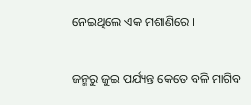ନେଇଥିଲେ ଏକ ମଶାଣିରେ ।

ଜନ୍ମରୁ ଜୁଇ ପର୍ଯ୍ୟନ୍ତ କେତେ ବଳି ମାଗିବ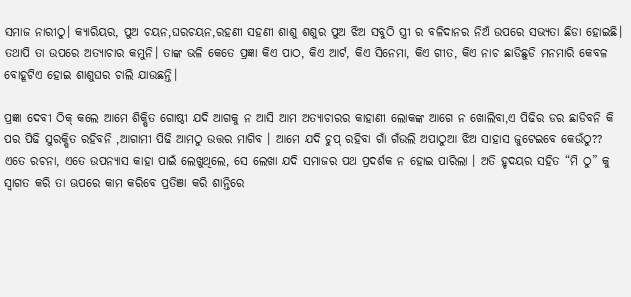ସମାଜ ନାରୀଠୁ। କ୍ୟାରିୟର, ପୁଅ ଚୟନ,ଘରଚୟନ,ରହଣୀ ସହଣୀ ଶାଶୁ ଶଶୁର ପୁଅ ଝିଅ ସବୁଠି ସ୍ତ୍ରୀ ର ବଳିଦାନର ନିଅଁ ଉପରେ ସଭ୍ୟତା ଛିଡା ହୋଇଛି। ତଥାପି ତା ଉପରେ ଅତ୍ୟାଚାର କମୁନି। ତାଙ୍କ ଭଳି କେତେ ପ୍ରଜ୍ଞା କିଏ ପାଠ, କିଏ ଆର୍ଟ, କିଏ ସିନେମା, କିଏ ଗୀତ, କିଏ ନାଚ ଛାଡିଛୁଡି ମନମାରି କେବଳ ବୋହୂଟିଏ ହୋଇ ଶାଶୁଘର ଚାଲି ଯାଉଛନ୍ତି।

ପ୍ରଜ୍ଞା ଦେବୀ ଠିକ୍ କଲେ ଆମେ ଶିକ୍ଷିତ ଗୋଷ୍ଠୀ ଯଦି ଆଗକୁ ନ ଆସି ଆମ ଅତ୍ୟାଚାରର କାହାଣୀ ଲୋକଙ୍କ ଆଗେ ନ ଖୋଲିବା,ଏ ପିଢିର ଡର ଛାଡିବନି କି ପର ପିଢି ସୁରକ୍ଷିତ ରହିବନି ,ଆଗାମୀ ପିଢି ଆମଠୁ ଉତ୍ତର ମାଗିବ । ଆମେ ଯଦି ଚୁପ୍ ରହିବା ଗାଁ ଗଁଉଲି ଅପାଠୁଆ ଝିଅ ସାହାସ ଜୁଟେଇବେ କେଉଁଠୁ?? ଏତେ ରଚନା, ଏତେ ଉପନ୍ୟାସ କାହା ପାଇଁ ଲେଖୁଥିଲେ, ସେ ଲେଖା ଯଦି ସମାଜର ପଥ ପ୍ରଦର୍ଶକ ନ ହୋଇ ପାରିଲା । ଅତି ହୃଦୟର ସହିତ “ମି ଠୁ” କୁ ସ୍ୱାଗତ କରି ତା ଊପରେ କାମ କରିବେ ପ୍ରତିଞା କରି ଶାନ୍ତିରେ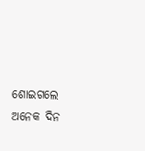ଶୋଇଗଲେ ଅନେକ ଦିନ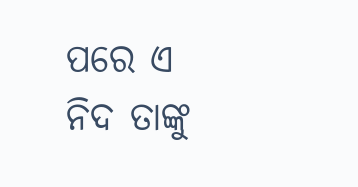ପରେ ଏ ନିଦ ତାଙ୍କୁ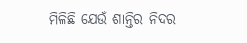ମିଳିଛି ଯେଉଁ ଶାନ୍ତିର ନିଦର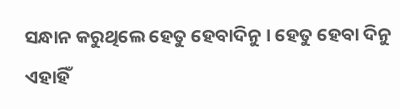ସନ୍ଧାନ କରୁଥିଲେ ହେତୁ ହେବାଦିନୁ । ହେତୁ ହେବା ଦିନୁ ଏହାହିଁ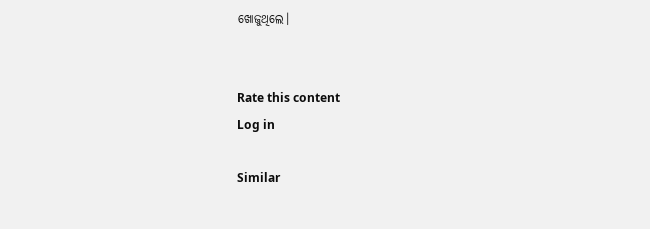ଖୋଜୁଥିଲେ।


Rate this content
Log in

Similar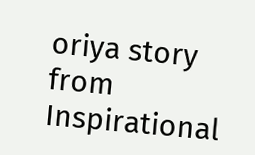oriya story from Inspirational